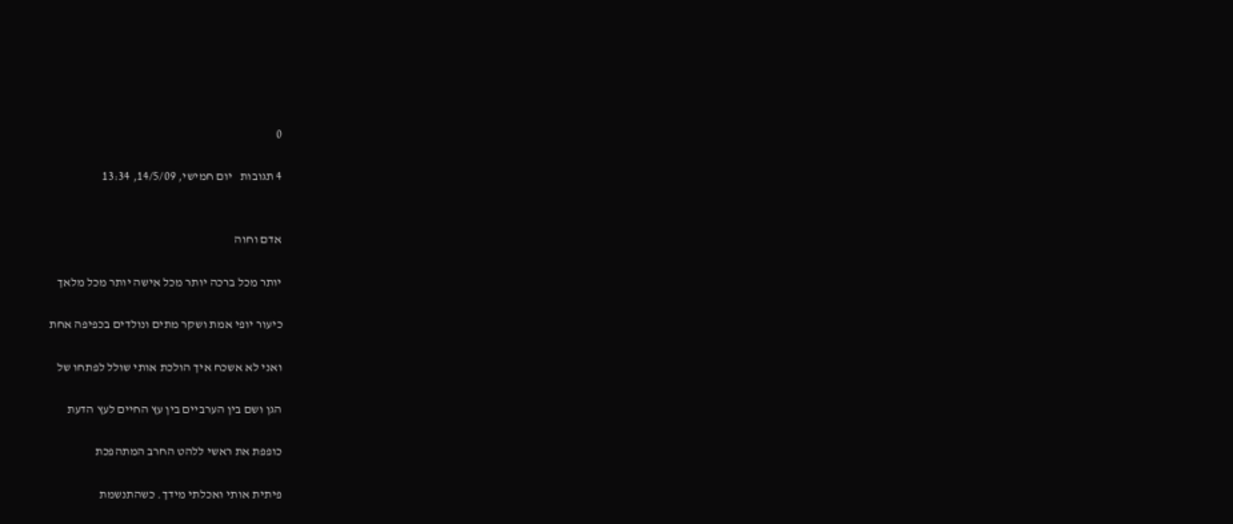0

4 תגובות   יום חמישי, 14/5/09, 13:34


אדם וחוה

יותר מכל ברכה יותר מכל אישה יותר מכל מלאך

כיעור יופי אמת ושקר מתים ונולדים בכפיפה אחת

ואני לא אשכח איך הולכת אותי שולל לפתחו של

הגן ושם בין הערביים בין עץ החיים לעץ הדעת

כופפת את ראשי ללהט החרב המתהפכת

פיתית אותי ואכלתי מידך. כשהתנשמת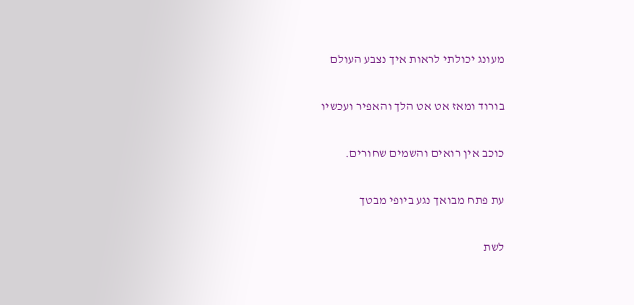מעונג יכולתי לראות איך נצבע העולם

בורוד ומאז אט אט הלך והאפיר ועכשיו

כוכב אין רואים והשמים שחורים.

עת פתח מבואך נגע ביופי מבטך

לשת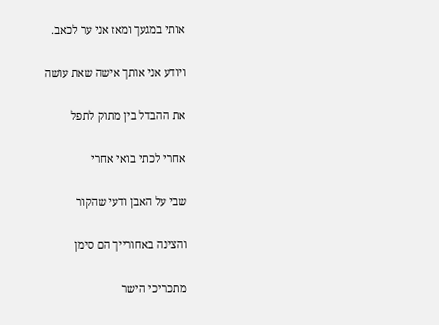אותי במגעך ומאז אני ער לכאב.

ויודע אני אותך אישה שאת עושה

את ההבדל בין מתוק לתפל

אחרי לכתי בואי אחרי

שבי על האבן ודעי שהקור

והצינה באחורייך הם סימן

מתכריכי הישר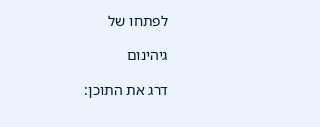לפתחו של

גיהינום

דרג את התוכן: